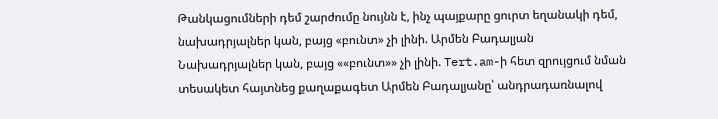Թանկացումների դեմ շարժումը նույնն է, ինչ պայքարը ցուրտ եղանակի դեմ, նախադրյալներ կան, բայց «բունտ» չի լինի. Արմեն Բադալյան
Նախադրյալներ կան, բայց ««բունտ»» չի լինի. Tert.am-ի հետ զրույցում նման տեսակետ հայտնեց քաղաքագետ Արմեն Բադալյանը՝ անդրադառնալով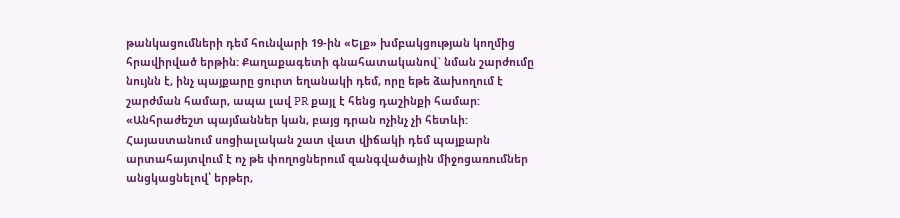թանկացումների դեմ հունվարի 19-ին «Ելք» խմբակցության կողմից հրավիրված երթին: Քաղաքագետի գնահատականով` նման շարժումը նույնն է, ինչ պայքարը ցուրտ եղանակի դեմ, որը եթե ձախողում է շարժման համար, ապա լավ PR քայլ է հենց դաշինքի համար: «Անհրաժեշտ պայմաններ կան, բայց դրան ոչինչ չի հետևի: Հայաստանում սոցիալական շատ վատ վիճակի դեմ պայքարն արտահայտվում է ոչ թե փողոցներում զանգվածային միջոցառումներ անցկացնելով՝ երթեր,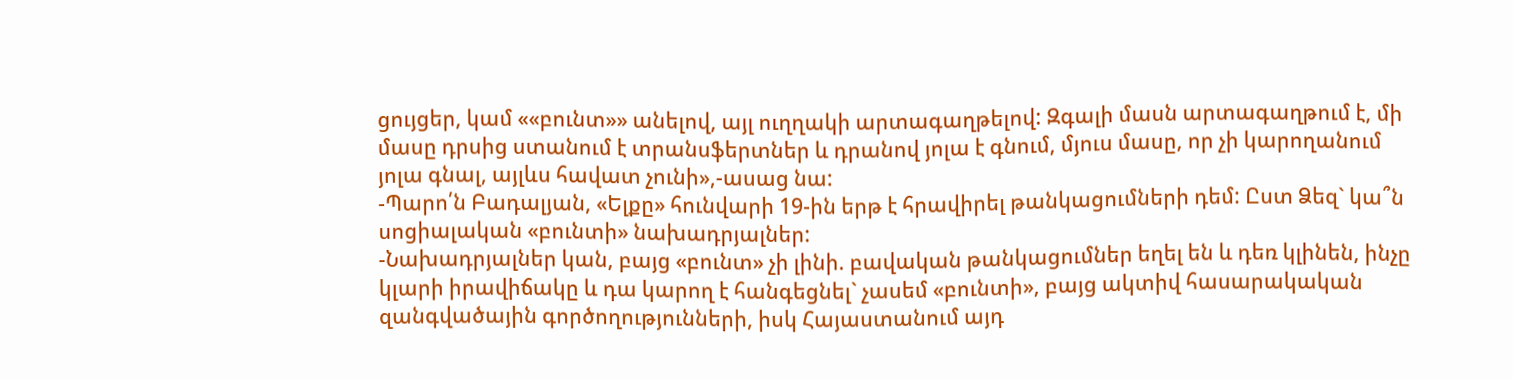ցույցեր, կամ ««բունտ»» անելով, այլ ուղղակի արտագաղթելով: Զգալի մասն արտագաղթում է, մի մասը դրսից ստանում է տրանսֆերտներ և դրանով յոլա է գնում, մյուս մասը, որ չի կարողանում յոլա գնալ, այլևս հավատ չունի»,-ասաց նա:
-Պարո՛ն Բադալյան, «Ելքը» հունվարի 19-ին երթ է հրավիրել թանկացումների դեմ: Ըստ Ձեզ` կա՞ն սոցիալական «բունտի» նախադրյալներ:
-Նախադրյալներ կան, բայց «բունտ» չի լինի. բավական թանկացումներ եղել են և դեռ կլինեն, ինչը կլարի իրավիճակը և դա կարող է հանգեցնել` չասեմ «բունտի», բայց ակտիվ հասարակական զանգվածային գործողությունների, իսկ Հայաստանում այդ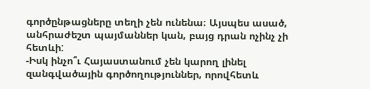գործընթացները տեղի չեն ունենա։ Այսպես ասած, անհրաժեշտ պայմաններ կան, բայց դրան ոչինչ չի հետևի:
-Իսկ ինչո՞ւ Հայաստանում չեն կարող լինել զանգվածային գործողություններ, որովհետև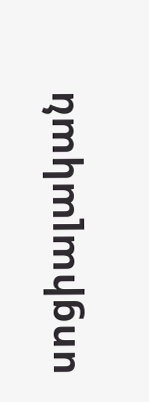սոցիալական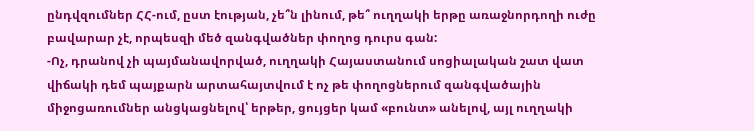ընդվզումներ ՀՀ-ում, ըստ էության, չե՞ն լինում, թե՞ ուղղակի երթը առաջնորդողի ուժը բավարար չէ, որպեսզի մեծ զանգվածներ փողոց դուրս գան:
-Ոչ, դրանով չի պայմանավորված, ուղղակի Հայաստանում սոցիալական շատ վատ վիճակի դեմ պայքարն արտահայտվում է ոչ թե փողոցներում զանգվածային միջոցառումներ անցկացնելով՝ երթեր, ցույցեր կամ «բունտ» անելով, այլ ուղղակի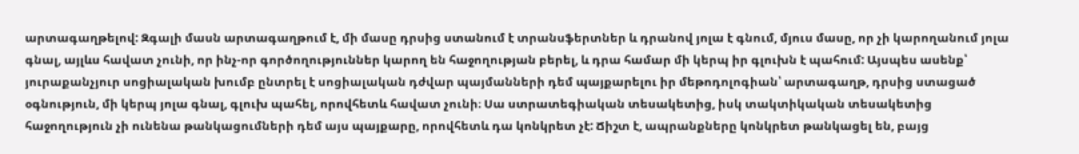արտագաղթելով: Զգալի մասն արտագաղթում է, մի մասը դրսից ստանում է տրանսֆերտներ և դրանով յոլա է գնում, մյուս մասը, որ չի կարողանում յոլա գնալ, այլևս հավատ չունի, որ ինչ-որ գործողություններ կարող են հաջողության բերել, և դրա համար մի կերպ իր գլուխն է պահում: Այսպես ասենք՝ յուրաքանչյուր սոցիալական խումբ ընտրել է սոցիալական դժվար պայմանների դեմ պայքարելու իր մեթոդոլոգիան՝ արտագաղթ, դրսից ստացած օգնություն, մի կերպ յոլա գնալ, գլուխ պահել, որովհետև հավատ չունի։ Սա ստրատեգիական տեսակետից, իսկ տակտիկական տեսակետից հաջողություն չի ունենա թանկացումների դեմ այս պայքարը, որովհետև դա կոնկրետ չէ: Ճիշտ է, ապրանքները կոնկրետ թանկացել են, բայց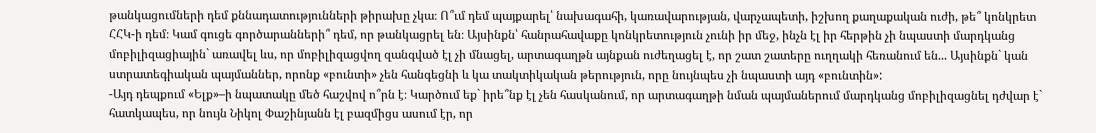թանկացումների դեմ քննադատությունների թիրախը չկա։ Ո՞ւմ դեմ պայքարել՝ նախագահի, կառավարության, վարչապետի, իշխող քաղաքական ուժի, թե՞ կոնկրետ ՀՀԿ-ի դեմ։ Կամ գուցե գործարանների՞ դեմ, որ թանկացրել են։ Այսինքն՝ հանրահավաքը կոնկրետություն չունի իր մեջ, ինչն էլ իր հերթին չի նպաստի մարդկանց մոբիլիզացիային` առավել ևս, որ մոբիլիզացվող զանգված էլ չի մնացել, արտագաղթն այնքան ուժեղացել է, որ շատ շատերը ուղղակի հեռանում են... Այսինքն` կան ստրատեգիական պայմաններ, որոնք «բունտի» չեն հանգեցնի և կա տակտիկական թերություն, որը նույնպես չի նպաստի այդ «բունտին»:
-Այդ դեպքում «Ելք»–ի նպատակը մեծ հաշվով ո՞րն է։ Կարծում եք` իրե՞նք էլ չեն հասկանում, որ արտագաղթի նման պայմաներում մարդկանց մոբիլիզացնել դժվար է` հատկապես, որ նույն Նիկոլ Փաշինյանն էլ բազմիցս ասում էր, որ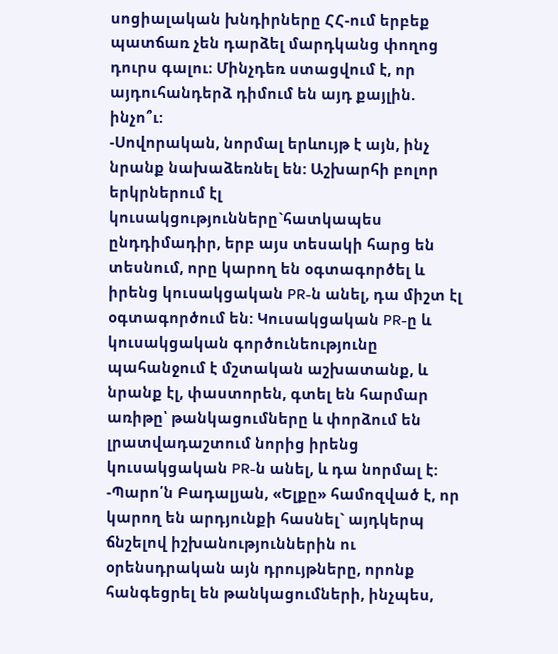սոցիալական խնդիրները ՀՀ-ում երբեք պատճառ չեն դարձել մարդկանց փողոց դուրս գալու։ Մինչդեռ ստացվում է, որ այդուհանդերձ դիմում են այդ քայլին. ինչո՞ւ:
-Սովորական, նորմալ երևույթ է այն, ինչ նրանք նախաձեռնել են: Աշխարհի բոլոր երկրներում էլ կուսակցությունները`հատկապես ընդդիմադիր, երբ այս տեսակի հարց են տեսնում, որը կարող են օգտագործել և իրենց կուսակցական PR-ն անել, դա միշտ էլ օգտագործում են: Կուսակցական PR-ը և կուսակցական գործունեությունը պահանջում է մշտական աշխատանք, և նրանք էլ, փաստորեն, գտել են հարմար առիթը՝ թանկացումները և փորձում են լրատվադաշտում նորից իրենց կուսակցական PR-ն անել, և դա նորմալ է:
-Պարո՛ն Բադալյան, «Ելքը» համոզված է, որ կարող են արդյունքի հասնել` այդկերպ ճնշելով իշխանություններին ու օրենսդրական այն դրույթները, որոնք հանգեցրել են թանկացումների, ինչպես,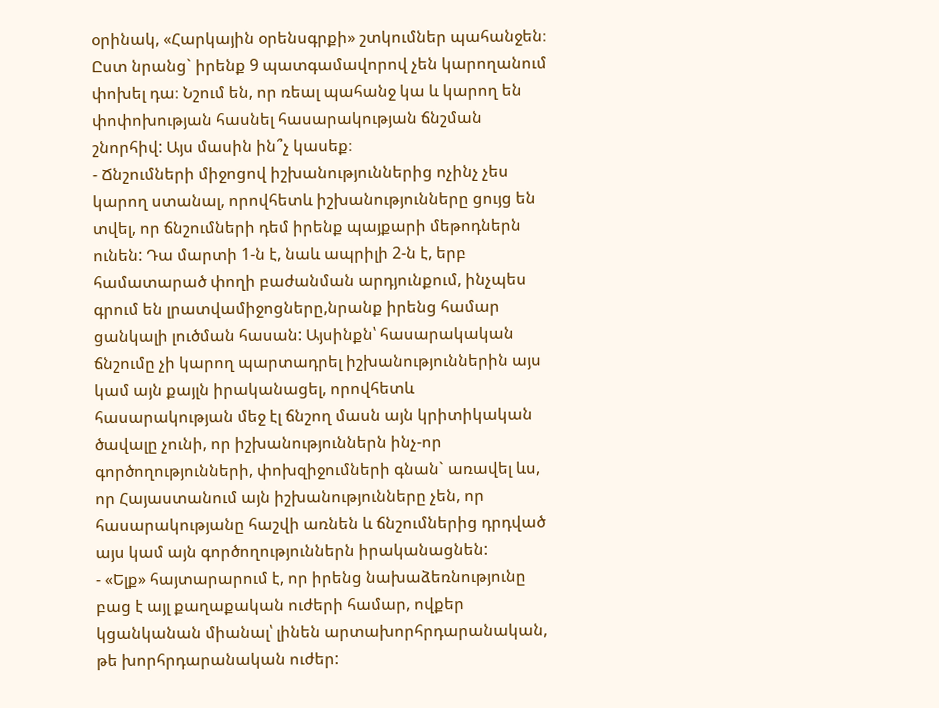օրինակ, «Հարկային օրենսգրքի» շտկումներ պահանջեն։ Ըստ նրանց` իրենք 9 պատգամավորով չեն կարողանում փոխել դա։ Նշում են, որ ռեալ պահանջ կա և կարող են փոփոխության հասնել հասարակության ճնշման շնորհիվ: Այս մասին ին՞չ կասեք։
- Ճնշումների միջոցով իշխանություններից ոչինչ չես կարող ստանալ, որովհետև իշխանությունները ցույց են տվել, որ ճնշումների դեմ իրենք պայքարի մեթոդներն ունեն: Դա մարտի 1-ն է, նաև ապրիլի 2-ն է, երբ համատարած փողի բաժանման արդյունքում, ինչպես գրում են լրատվամիջոցները,նրանք իրենց համար ցանկալի լուծման հասան: Այսինքն՝ հասարակական ճնշումը չի կարող պարտադրել իշխանություններին այս կամ այն քայլն իրականացել, որովհետև հասարակության մեջ էլ ճնշող մասն այն կրիտիկական ծավալը չունի, որ իշխանություններն ինչ-որ գործողությունների, փոխզիջումների գնան` առավել ևս, որ Հայաստանում այն իշխանությունները չեն, որ հասարակությանը հաշվի առնեն և ճնշումներից դրդված այս կամ այն գործողություններն իրականացնեն:
- «Ելք» հայտարարում է, որ իրենց նախաձեռնությունը բաց է այլ քաղաքական ուժերի համար, ովքեր կցանկանան միանալ՝ լինեն արտախորհրդարանական, թե խորհրդարանական ուժեր: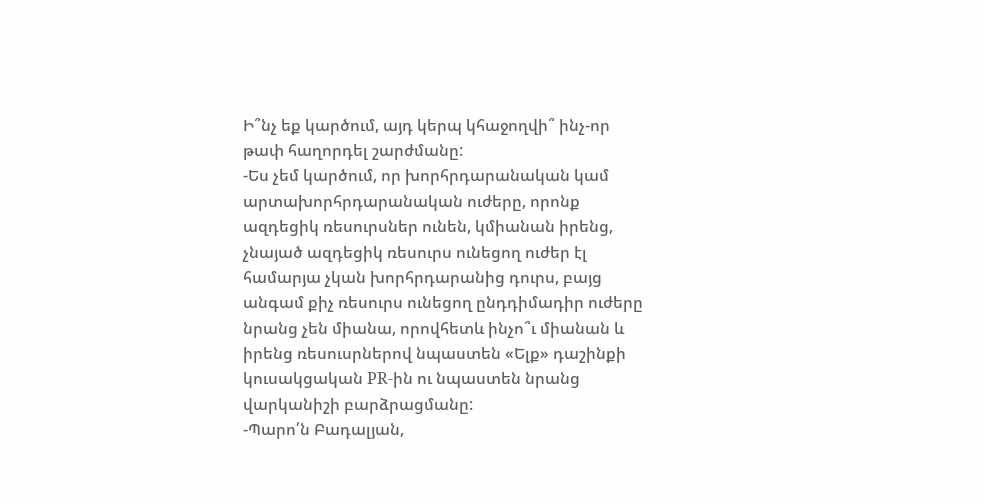Ի՞նչ եք կարծում, այդ կերպ կհաջողվի՞ ինչ-որ թափ հաղորդել շարժմանը:
-Ես չեմ կարծում, որ խորհրդարանական կամ արտախորհրդարանական ուժերը, որոնք ազդեցիկ ռեսուրսներ ունեն, կմիանան իրենց, չնայած ազդեցիկ ռեսուրս ունեցող ուժեր էլ համարյա չկան խորհրդարանից դուրս, բայց անգամ քիչ ռեսուրս ունեցող ընդդիմադիր ուժերը նրանց չեն միանա, որովհետև ինչո՞ւ միանան և իրենց ռեսուսրներով նպաստեն «Ելք» դաշինքի կուսակցական PR-ին ու նպաստեն նրանց վարկանիշի բարձրացմանը:
-Պարո՛ն Բադալյան,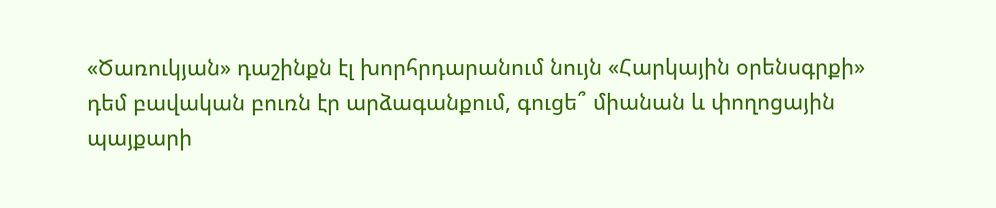«Ծառուկյան» դաշինքն էլ խորհրդարանում նույն «Հարկային օրենսգրքի» դեմ բավական բուռն էր արձագանքում, գուցե՞ միանան և փողոցային պայքարի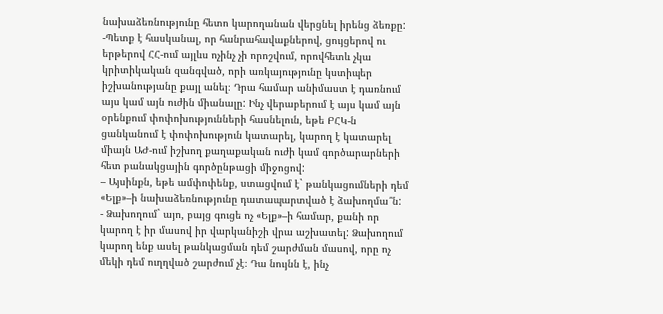նախաձեռնությունը հետո կարողանան վերցնել իրենց ձեռքը:
-Պետք է հասկանալ, որ հանրահավաքներով, ցույցերով ու երթերով ՀՀ-ում այլևս ոչինչ չի որոշվում, որովհետև չկա կրիտիկական զանգված, որի առկայությունը կստիպեր իշխանությանը քայլ անել։ Դրա համար անիմաստ է դառնում այս կամ այն ուժին միանալը: Ինչ վերաբերում է այս կամ այն օրենքում փոփոխությունների հասնելուն, եթե ԲՀԿ-ն ցանկանում է փոփոխություն կատարել, կարող է կատարել միայն ԱԺ-ում իշխող քաղաքական ուժի կամ գործարարների հետ բանակցային գործընթացի միջոցով:
– Այսինքն, եթե ամփոփենք, ստացվում է` թանկացումների դեմ «Ելք»–ի նախաձեռնությունը դատապարտված է ձախողմա՞ն:
- Ձախողում` այո, բայց գուցե ոչ «Ելք»–ի համար, քանի որ կարող է իր մասով իր վարկանիշի վրա աշխատել: Ձախողում կարող ենք ասել թանկացման դեմ շարժման մասով, որը ոչ մեկի դեմ ուղղված շարժում չէ։ Դա նույնն է, ինչ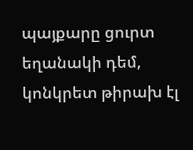պայքարը ցուրտ եղանակի դեմ, կոնկրետ թիրախ էլ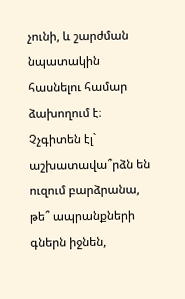չունի, և շարժման նպատակին հասնելու համար ձախողում է։ Չչգիտեն էլ` աշխատավա՞րձն են ուզում բարձրանա, թե՞ ապրանքների գներն իջնեն,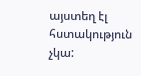այստեղ էլ հստակություն չկա: